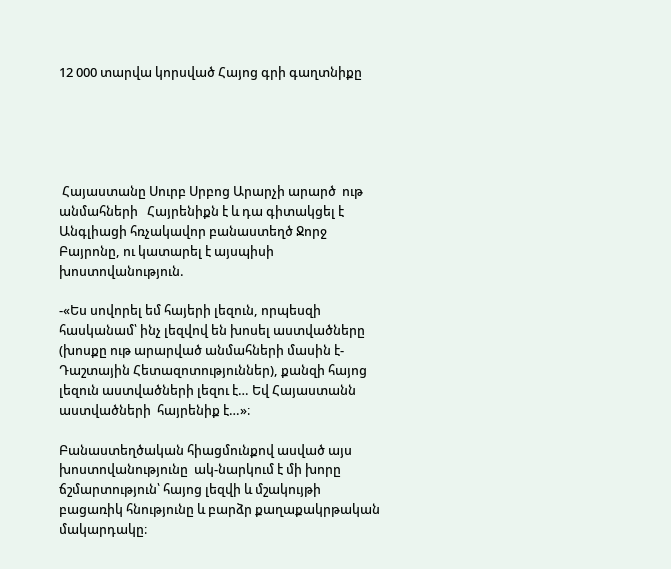12 000 տարվա կորսված Հայոց գրի գաղտնիքը





 Հայաստանը Սուրբ Սրբոց Արարչի արարծ  ութ անմահների   Հայրենիքն է և դա գիտակցել է Անգլիացի հռչակավոր բանաստեղծ Ջորջ Բայրոնը, ու կատարել է այսպիսի խոստովանություն.

-«Ես սովորել եմ հայերի լեզուն, որպեսզի հասկանամ՝ ինչ լեզվով են խոսել աստվածները (խոսքը ութ արարված անմահների մասին է- Դաշտային Հետազոտություններ), քանզի հայոց լեզուն աստվածների լեզու է… Եվ Հայաստանն աստվածների  հայրենիք է…»։

Բանաստեղծական հիացմունքով ասված այս խոստովանությունը  ակ-նարկում է մի խորը ճշմարտություն՝ հայոց լեզվի և մշակույթի բացառիկ հնությունը և բարձր քաղաքակրթական մակարդակը։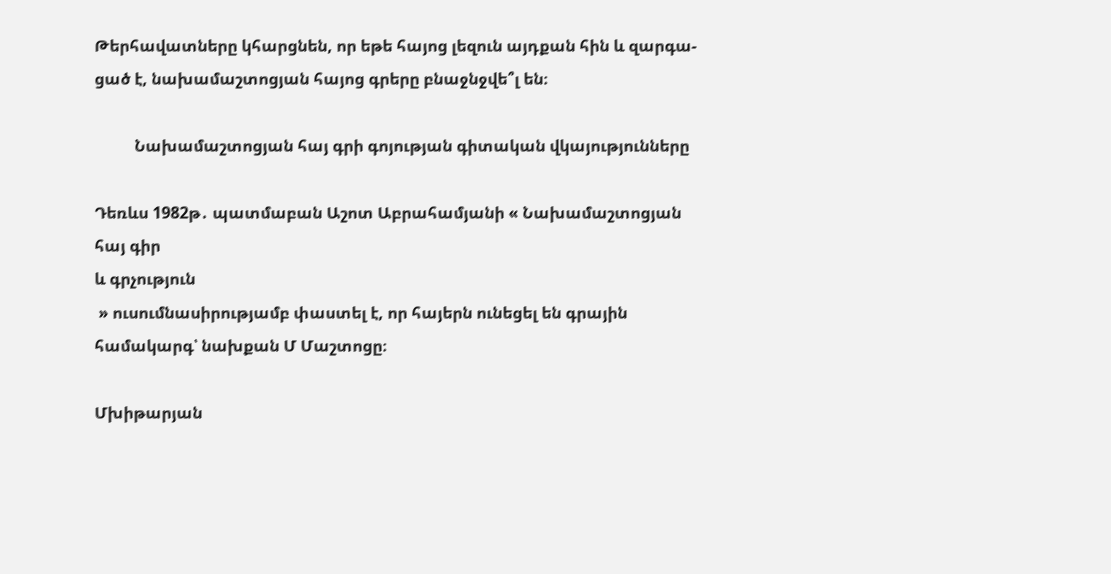Թերհավատները կհարցնեն, որ եթե հայոց լեզուն այդքան հին և զարգա-ցած է, նախամաշտոցյան հայոց գրերը բնաջնջվե՞լ են։

          Նախամաշտոցյան հայ գրի գոյության գիտական վկայությունները

Դեռևս 1982թ․ պատմաբան Աշոտ Աբրահամյանի « Նախամաշտոցյան հայ գիր
և գրչություն
 » ուսումնասիրությամբ փաստել է, որ հայերն ունեցել են գրային համակարգ՝ նախքան Մ Մաշտոցը։

Մխիթարյան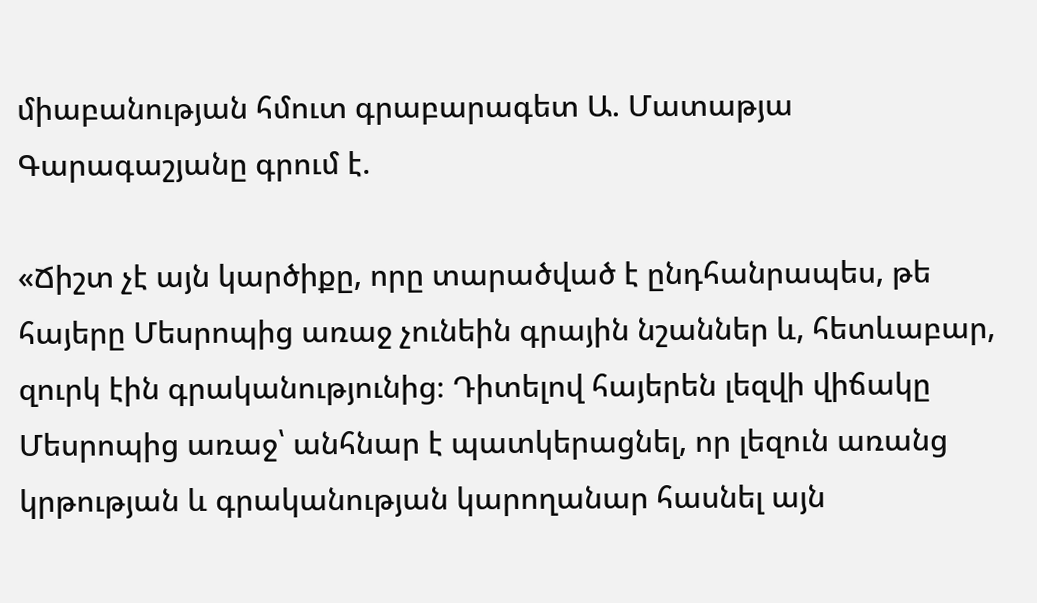միաբանության հմուտ գրաբարագետ Ա. Մատաթյա Գարագաշյանը գրում է.

«Ճիշտ չէ այն կարծիքը, որը տարածված է ընդհանրապես, թե հայերը Մեսրոպից առաջ չունեին գրային նշաններ և, հետևաբար, զուրկ էին գրականությունից։ Դիտելով հայերեն լեզվի վիճակը Մեսրոպից առաջ՝ անհնար է պատկերացնել, որ լեզուն առանց կրթության և գրականության կարողանար հասնել այն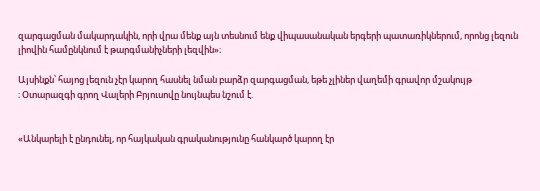զարգացման մակարդակին, որի վրա մենք այն տեսնում ենք վիպասանական երգերի պատառիկներում, որոնց լեզուն լիովին համընկնում է թարգմանիչների լեզվին»։

Այսինքն՝ հայոց լեզուն չէր կարող հասնել նման բարձր զարգացման, եթե չլիներ վաղեմի գրավոր մշակույթ
։ Օտարազգի գրող Վալերի Բրյուսովը նույնպես նշում է.


«Անկարելի է ընդունել, որ հայկական գրականությունը հանկարծ կարող էր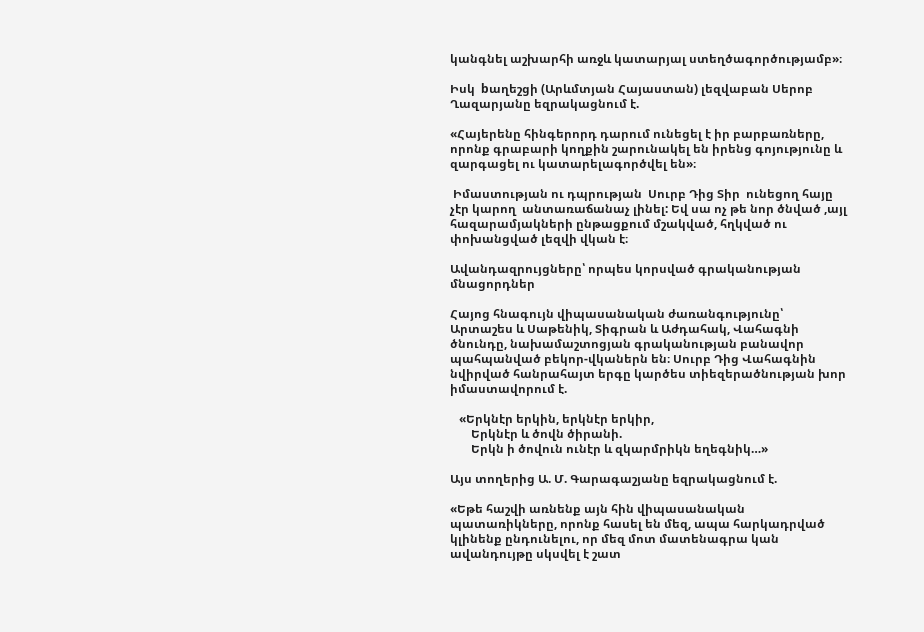կանգնել աշխարհի առջև կատարյալ ստեղծագործությամբ»։

Իսկ  bաղեշցի (Արևմտյան Հայաստան) լեզվաբան Սերոբ Ղազարյանը եզրակացնում է.

«Հայերենը հինգերորդ դարում ունեցել է իր բարբառները, որոնք գրաբարի կողքին շարունակել են իրենց գոյությունը և զարգացել ու կատարելագործվել են»։

 Իմաստության ու դպրության  Սուրբ Դից Տիր  ունեցող հայը չէր կարող  անտառաճանաչ լինել: Եվ սա ոչ թե նոր ծնված ,այլ հազարամյակների ընթացքում մշակված, հղկված ու փոխանցված լեզվի վկան է։

Ավանդազրույցները՝ որպես կորսված գրականության մնացորդներ

Հայոց հնագույն վիպասանական ժառանգությունը՝ Արտաշես և Սաթենիկ, Տիգրան և Աժդահակ, Վահագնի ծնունդը, նախամաշտոցյան գրականության բանավոր պահպանված բեկոր-վկաներն են։ Սուրբ Դից Վահագնին նվիրված հանրահայտ երգը կարծես տիեզերածնության խոր իմաստավորում է.

   «Երկնէր երկին, երկնէր երկիր,
       Երկնէր և ծովն ծիրանի.
       Երկն ի ծովուն ունէր և զկարմրիկն եղեգնիկ…»

Այս տողերից Ա. Մ. Գարագաշյանը եզրակացնում է.

«Եթե հաշվի առնենք այն հին վիպասանական պատառիկները, որոնք հասել են մեզ, ապա հարկադրված կլինենք ընդունելու, որ մեզ մոտ մատենագրա կան ավանդույթը սկսվել է շատ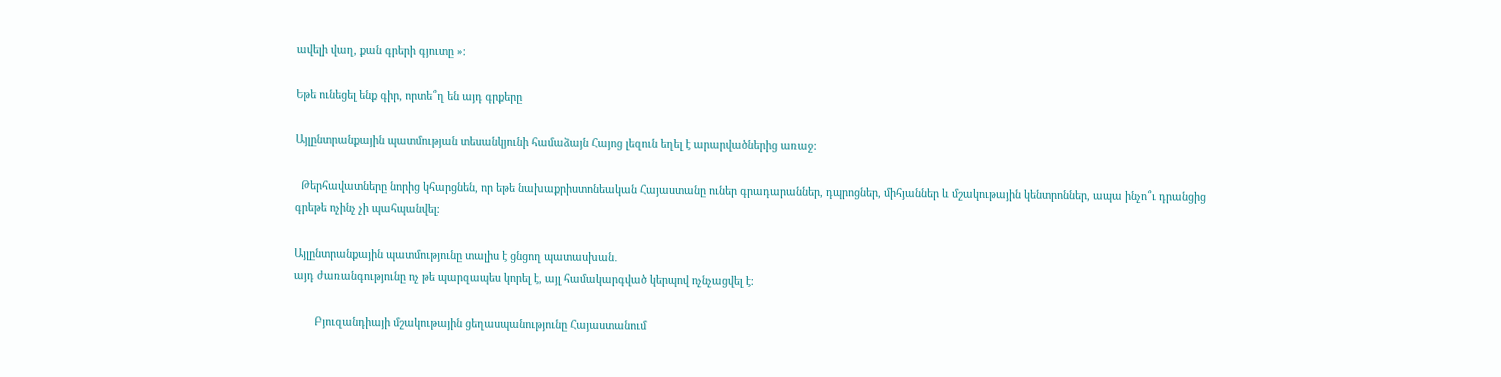ավելի վաղ, քան գրերի գյուտը »։

Եթե ունեցել ենք գիր, որտե՞ղ են այդ գրքերը

Այլընտրանքային պատմության տեսանկյունի համաձայն Հայոց լեզուն եղել է արարվածներից առաջ:

  Թերհավատները նորից կհարցնեն, որ եթե նախաքրիստոնեական Հայաստանը ուներ գրադարաններ, դպրոցներ, միհյաններ և մշակութային կենտրոններ, ապա ինչո՞ւ դրանցից գրեթե ոչինչ չի պահպանվել։

Այլընտրանքային պատմությունը տալիս է ցնցող պատասխան․
այդ ժառանգությունը ոչ թե պարզապես կորել է, այլ համակարգված կերպով ոչնչացվել է։

       Բյուզանդիայի մշակութային ցեղասպանությունը Հայաստանում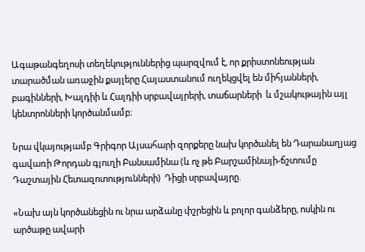Ագաթանգեղոսի տեղեկություններից պարզվում է, որ քրիստոնեության տարածման առաջին քայլերը Հայաստանում ուղեկցվել են միհյանների, բագինների, Խալդիի և Հալդիի սրբավայրերի, տաճարների  և մշակութային այլ կենտրոնների կործանմամբ։

Նրա վկայությամբ Գրիգոր Այսահարի զորքերը նախ կործանել են Դարանաղյաց գավառի Թորդան գյուղի Բանսամինա (և ոչ թե Բարշամինայի-ճշտումը Դաշտային Հետազոտությունների)  Դիցի սրբավայրը.

«Նախ այն կործանեցին ու նրա արձանը փշրեցին և բոլոր գանձերը, ոսկին ու արծաթը ավարի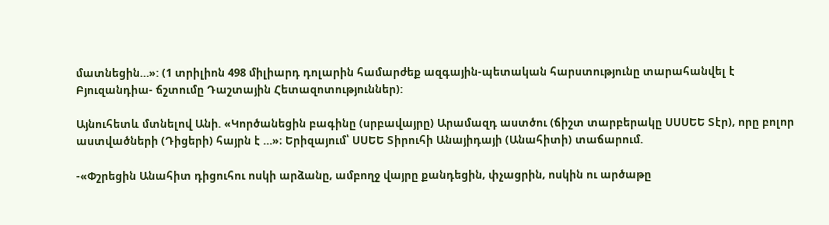մատնեցին…»: (1 տրիլիոն 498 միլիարդ դոլարին համարժեք ազգային-պետական հարստությունը տարահանվել է Բյուզանդիա- ճշտումը Դաշտային Հետազոտություններ):

Այնուհետև մտնելով Անի. «Կործանեցին բագինը (սրբավայրը) Արամազդ աստծու (ճիշտ տարբերակը ՍՍՍԵԵ Տէր), որը բոլոր աստվածների (Դիցերի) հայրն է …»։ Երիզայում՝ ՍՍԵԵ Տիրուհի Անայիդայի (Անահիտի) տաճարում.

-«Փշրեցին Անահիտ դիցուհու ոսկի արձանը, ամբողջ վայրը քանդեցին, փչացրին, ոսկին ու արծաթը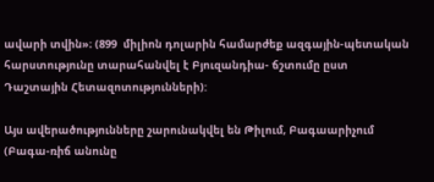ավարի տվին»։ (899  միլիոն դոլարին համարժեք ազգային-պետական հարստությունը տարահանվել է Բյուզանդիա- ճշտումը ըստ Դաշտային Հետազոտությունների):

Այս ավերածությունները շարունակվել են Թիլում, Բագաարիչում (Բագա-ռիճ անունը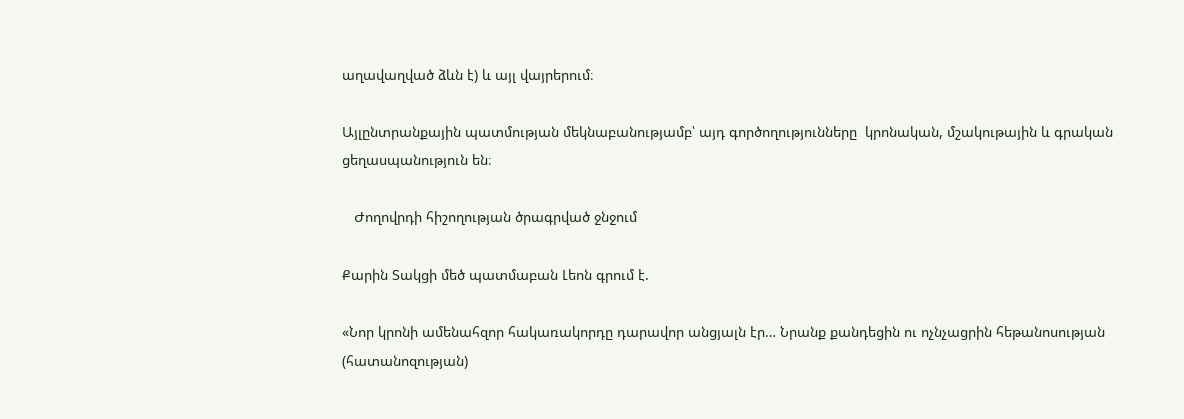աղավաղված ձևն է) և այլ վայրերում։

Այլընտրանքային պատմության մեկնաբանությամբ՝ այդ գործողությունները  կրոնական, մշակութային և գրական ցեղասպանություն են։

   Ժողովրդի հիշողության ծրագրված ջնջում

Քարին Տակցի մեծ պատմաբան Լեոն գրում է.

«Նոր կրոնի ամենահզոր հակառակորդը դարավոր անցյալն էր… Նրանք քանդեցին ու ոչնչացրին հեթանոսության (հատանոզության)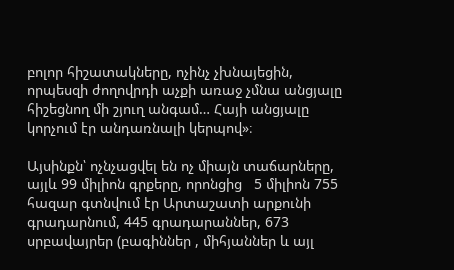բոլոր հիշատակները, ոչինչ չխնայեցին, որպեսզի ժողովրդի աչքի առաջ չմնա անցյալը հիշեցնող մի շյուղ անգամ… Հայի անցյալը կորչում էր անդառնալի կերպով»։

Այսինքն՝ ոչնչացվել են ոչ միայն տաճարները, այլև 99 միլիոն գրքերը, որոնցից   5 միլիոն 755 հազար գտնվում էր Արտաշատի արքունի գրադարնում, 445 գրադարաններ, 673 սրբավայրեր (բագիններ , միհյաններ և այլ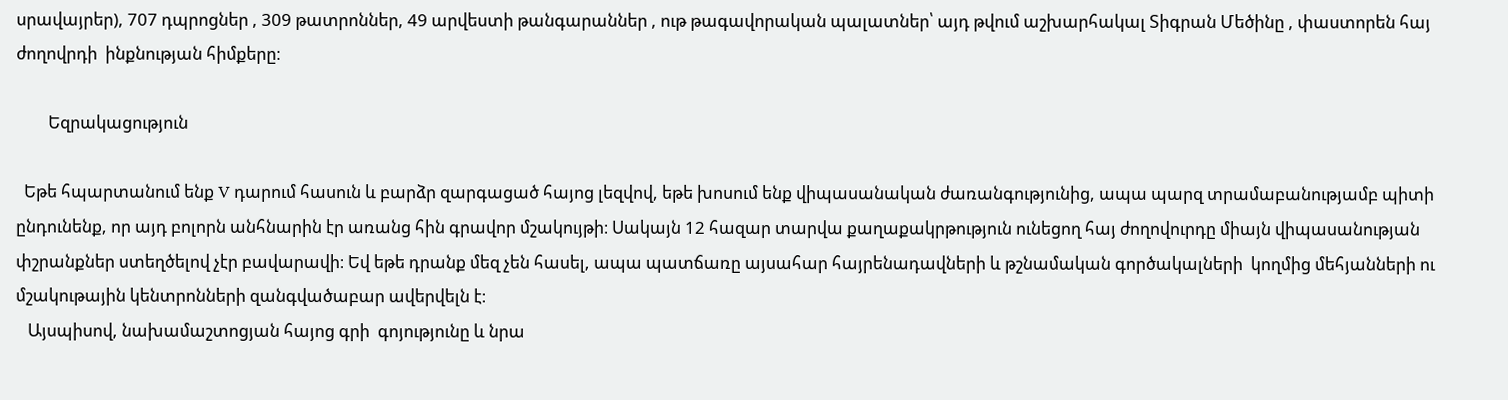սրավայրեր), 707 դպրոցներ , 309 թատրոններ, 49 արվեստի թանգարաններ , ութ թագավորական պալատներ՝ այդ թվում աշխարհակալ Տիգրան Մեծինը , փաստորեն հայ ժողովրդի  ինքնության հիմքերը։

        Եզրակացություն

  Եթե հպարտանում ենք V դարում հասուն և բարձր զարգացած հայոց լեզվով, եթե խոսում ենք վիպասանական ժառանգությունից, ապա պարզ տրամաբանությամբ պիտի ընդունենք, որ այդ բոլորն անհնարին էր առանց հին գրավոր մշակույթի։ Սակայն 12 հազար տարվա քաղաքակրթություն ունեցող հայ ժողովուրդը միայն վիպասանության փշրանքներ ստեղծելով չէր բավարավի։ Եվ եթե դրանք մեզ չեն հասել, ապա պատճառը այսահար հայրենադավների և թշնամական գործակալների  կողմից մեհյանների ու մշակութային կենտրոնների զանգվածաբար ավերվելն է։
   Այսպիսով, նախամաշտոցյան հայոց գրի  գոյությունը և նրա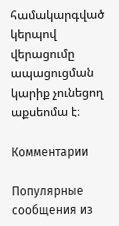համակարգված կերպով վերացումը ապացուցման կարիք չունեցող աքսեոմա է։

Комментарии

Популярные сообщения из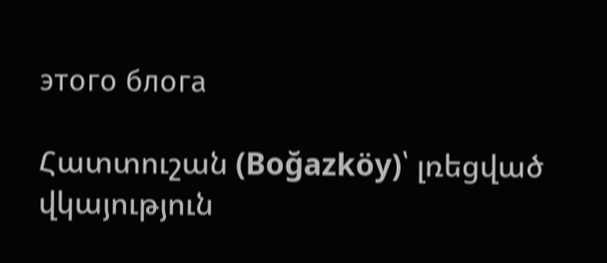этого блога

Հատտուշան (Boğazköy)՝ լռեցված վկայություն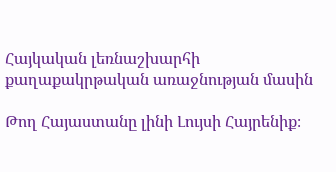Հայկական լեռնաշխարհի քաղաքակրթական առաջնության մասին

Թող Հայաստանը լինի Լույսի Հայրենիք։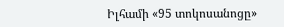Իլհամի «95 տոկոսանոցը»